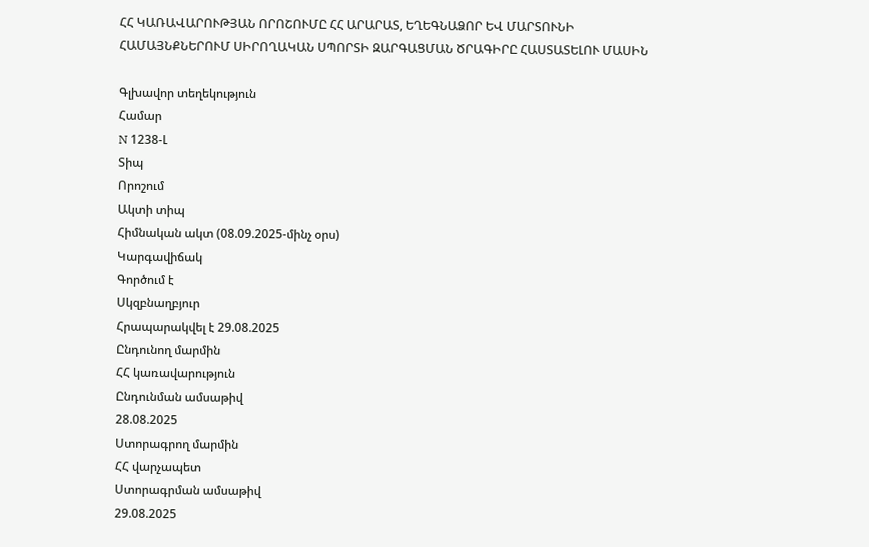ՀՀ ԿԱՌԱՎԱՐՈՒԹՅԱՆ ՈՐՈՇՈՒՄԸ ՀՀ ԱՐԱՐԱՏ, ԵՂԵԳՆԱՁՈՐ ԵՎ ՄԱՐՏՈՒՆԻ ՀԱՄԱՅՆՔՆԵՐՈՒՄ ՍԻՐՈՂԱԿԱՆ ՍՊՈՐՏԻ ԶԱՐԳԱՑՄԱՆ ԾՐԱԳԻՐԸ ՀԱՍՏԱՏԵԼՈՒ ՄԱՍԻՆ

Գլխավոր տեղեկություն
Համար
N 1238-Լ
Տիպ
Որոշում
Ակտի տիպ
Հիմնական ակտ (08.09.2025-մինչ օրս)
Կարգավիճակ
Գործում է
Սկզբնաղբյուր
Հրապարակվել է 29.08.2025
Ընդունող մարմին
ՀՀ կառավարություն
Ընդունման ամսաթիվ
28.08.2025
Ստորագրող մարմին
ՀՀ վարչապետ
Ստորագրման ամսաթիվ
29.08.2025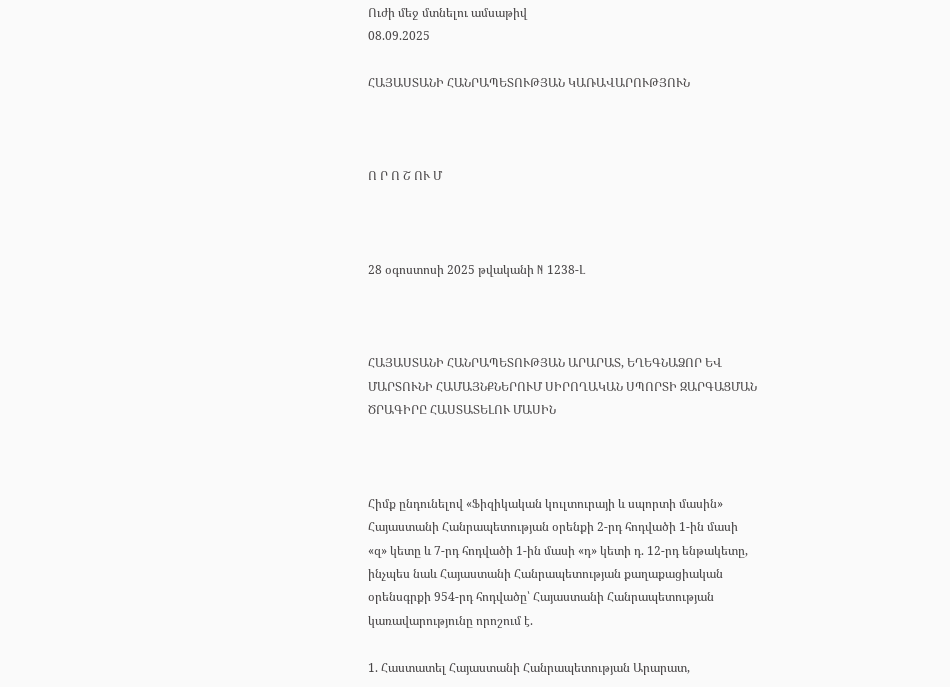Ուժի մեջ մտնելու ամսաթիվ
08.09.2025

ՀԱՅԱՍՏԱՆԻ ՀԱՆՐԱՊԵՏՈՒԹՅԱՆ ԿԱՌԱՎԱՐՈՒԹՅՈՒՆ



Ո Ր Ո Շ ՈՒ Մ



28 օգոստոսի 2025 թվականի N 1238-Լ



ՀԱՅԱՍՏԱՆԻ ՀԱՆՐԱՊԵՏՈՒԹՅԱՆ ԱՐԱՐԱՏ, ԵՂԵԳՆԱՁՈՐ ԵՎ ՄԱՐՏՈՒՆԻ ՀԱՄԱՅՆՔՆԵՐՈՒՄ ՍԻՐՈՂԱԿԱՆ ՍՊՈՐՏԻ ԶԱՐԳԱՑՄԱՆ ԾՐԱԳԻՐԸ ՀԱՍՏԱՏԵԼՈՒ ՄԱՍԻՆ



Հիմք ընդունելով «Ֆիզիկական կուլտուրայի և սպորտի մասին» Հայաստանի Հանրապետության օրենքի 2-րդ հոդվածի 1-ին մասի «զ» կետը և 7-րդ հոդվածի 1-ին մասի «դ» կետի դ. 12-րդ ենթակետը, ինչպես նաև Հայաստանի Հանրապետության քաղաքացիական օրենսգրքի 954-րդ հոդվածը՝ Հայաստանի Հանրապետության կառավարությունը որոշում է.

1. Հաստատել Հայաստանի Հանրապետության Արարատ,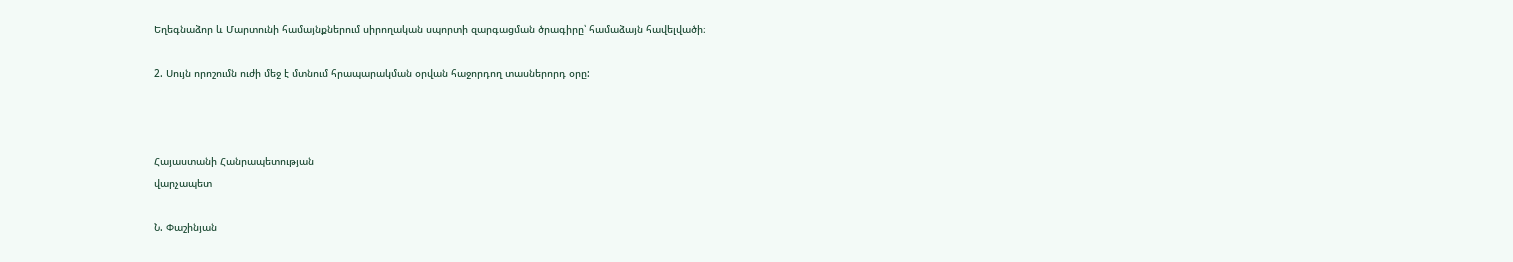Եղեգնաձոր և Մարտունի համայնքներում սիրողական սպորտի զարգացման ծրագիրը՝ համաձայն հավելվածի։

2. Սույն որոշումն ուժի մեջ է մտնում հրապարակման օրվան հաջորդող տասներորդ օրը:



Հայաստանի Հանրապետության
վարչապետ

Ն. Փաշինյան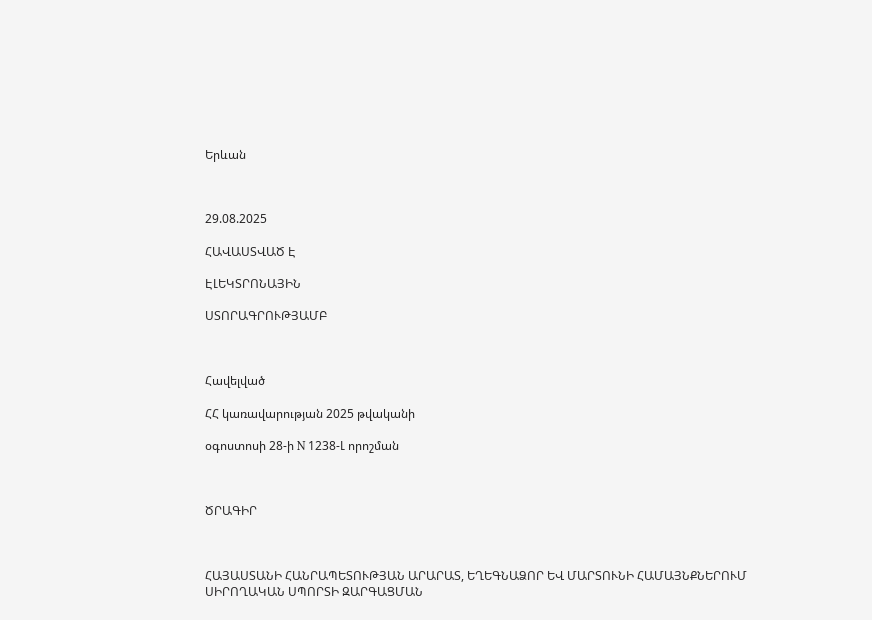Երևան



29.08.2025

ՀԱՎԱՍՏՎԱԾ Է

ԷԼԵԿՏՐՈՆԱՅԻՆ

ՍՏՈՐԱԳՐՈՒԹՅԱՄԲ



Հավելված

ՀՀ կառավարության 2025 թվականի

օգոստոսի 28-ի N 1238-Լ որոշման



ԾՐԱԳԻՐ



ՀԱՅԱՍՏԱՆԻ ՀԱՆՐԱՊԵՏՈՒԹՅԱՆ ԱՐԱՐԱՏ, ԵՂԵԳՆԱՁՈՐ ԵՎ ՄԱՐՏՈՒՆԻ ՀԱՄԱՅՆՔՆԵՐՈՒՄ ՍԻՐՈՂԱԿԱՆ ՍՊՈՐՏԻ ԶԱՐԳԱՑՄԱՆ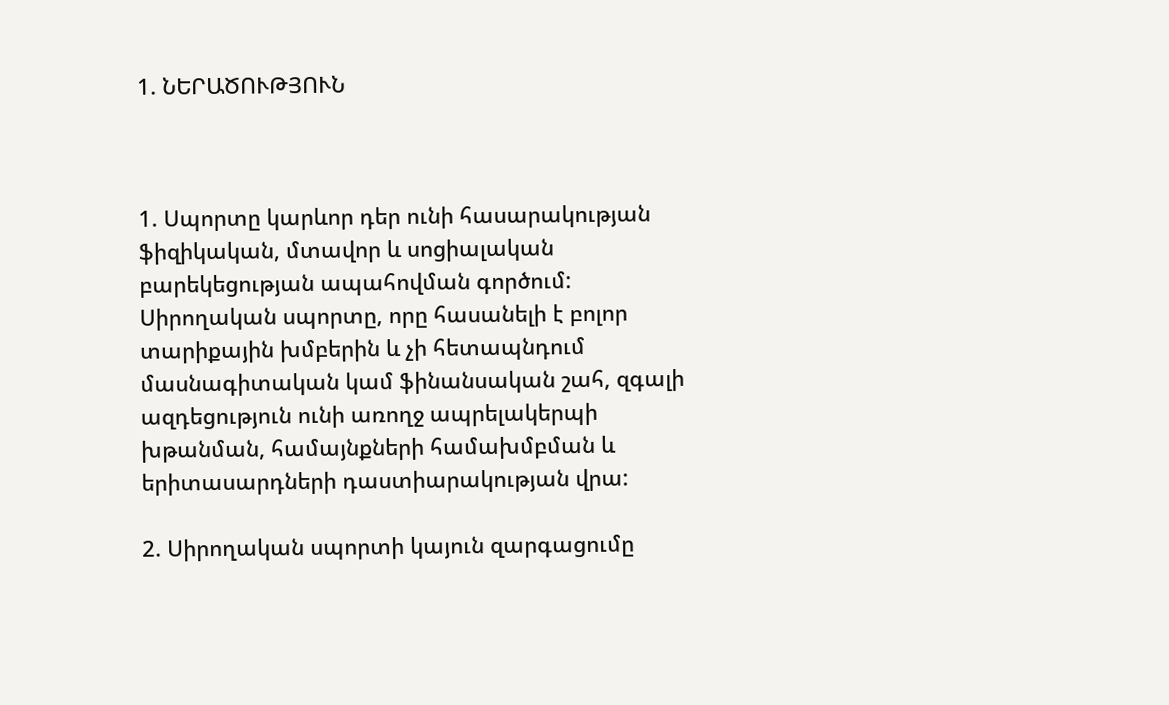1. ՆԵՐԱԾՈՒԹՅՈՒՆ



1. Սպորտը կարևոր դեր ունի հասարակության ֆիզիկական, մտավոր և սոցիալական բարեկեցության ապահովման գործում: Սիրողական սպորտը, որը հասանելի է բոլոր տարիքային խմբերին և չի հետապնդում մասնագիտական կամ ֆինանսական շահ, զգալի ազդեցություն ունի առողջ ապրելակերպի խթանման, համայնքների համախմբման և երիտասարդների դաստիարակության վրա:

2. Սիրողական սպորտի կայուն զարգացումը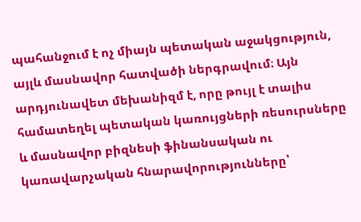պահանջում է ոչ միայն պետական աջակցություն, այլև մասնավոր հատվածի ներգրավում։ Այն արդյունավետ մեխանիզմ է, որը թույլ է տալիս համատեղել պետական կառույցների ռեսուրսները և մասնավոր բիզնեսի ֆինանսական ու կառավարչական հնարավորությունները՝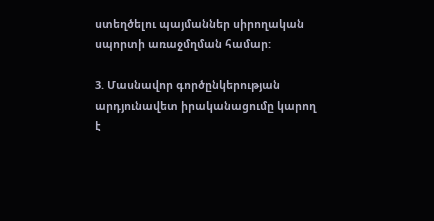ստեղծելու պայմաններ սիրողական սպորտի առաջմղման համար:

3. Մասնավոր գործընկերության արդյունավետ իրականացումը կարող է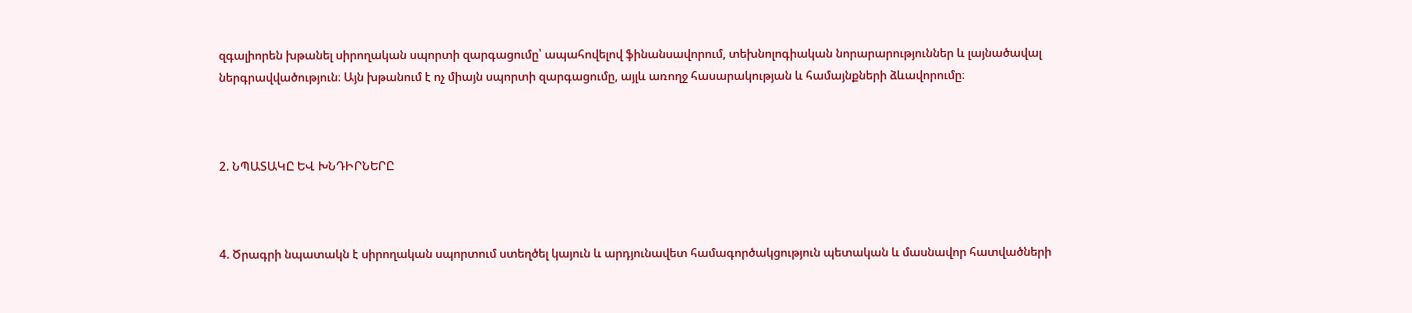զգալիորեն խթանել սիրողական սպորտի զարգացումը՝ ապահովելով ֆինանսավորում, տեխնոլոգիական նորարարություններ և լայնածավալ ներգրավվածություն։ Այն խթանում է ոչ միայն սպորտի զարգացումը, այլև առողջ հասարակության և համայնքների ձևավորումը։



2. ՆՊԱՏԱԿԸ ԵՎ ԽՆԴԻՐՆԵՐԸ



4. Ծրագրի նպատակն է սիրողական սպորտում ստեղծել կայուն և արդյունավետ համագործակցություն պետական և մասնավոր հատվածների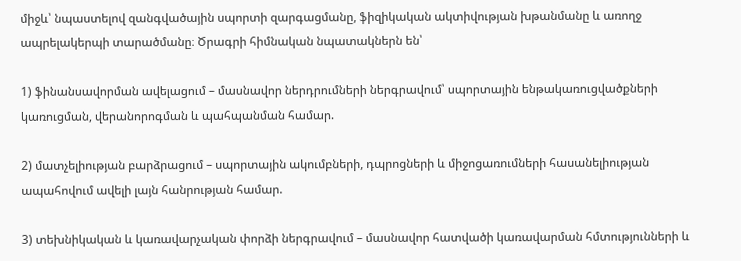միջև՝ նպաստելով զանգվածային սպորտի զարգացմանը, ֆիզիկական ակտիվության խթանմանը և առողջ ապրելակերպի տարածմանը։ Ծրագրի հիմնական նպատակներն են՝

1) ֆինանսավորման ավելացում – մասնավոր ներդրումների ներգրավում՝ սպորտային ենթակառուցվածքների կառուցման, վերանորոգման և պահպանման համար.

2) մատչելիության բարձրացում – սպորտային ակումբների, դպրոցների և միջոցառումների հասանելիության ապահովում ավելի լայն հանրության համար.

3) տեխնիկական և կառավարչական փորձի ներգրավում – մասնավոր հատվածի կառավարման հմտությունների և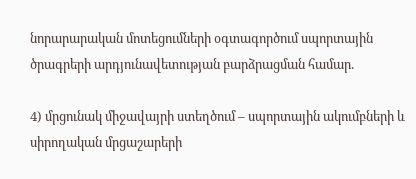նորարարական մոտեցումների օգտագործում սպորտային ծրագրերի արդյունավետության բարձրացման համար.

4) մրցունակ միջավայրի ստեղծում – սպորտային ակումբների և սիրողական մրցաշարերի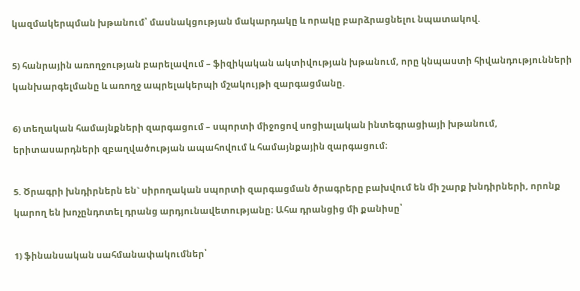կազմակերպման խթանում՝ մասնակցության մակարդակը և որակը բարձրացնելու նպատակով.

5) հանրային առողջության բարելավում – ֆիզիկական ակտիվության խթանում, որը կնպաստի հիվանդությունների կանխարգելմանը և առողջ ապրելակերպի մշակույթի զարգացմանը.

6) տեղական համայնքների զարգացում – սպորտի միջոցով սոցիալական ինտեգրացիայի խթանում, երիտասարդների զբաղվածության ապահովում և համայնքային զարգացում։

5. Ծրագրի խնդիրներն են` սիրողական սպորտի զարգացման ծրագրերը բախվում են մի շարք խնդիրների, որոնք կարող են խոչընդոտել դրանց արդյունավետությանը։ Ահա դրանցից մի քանիսը՝

1) ֆինանսական սահմանափակումներ՝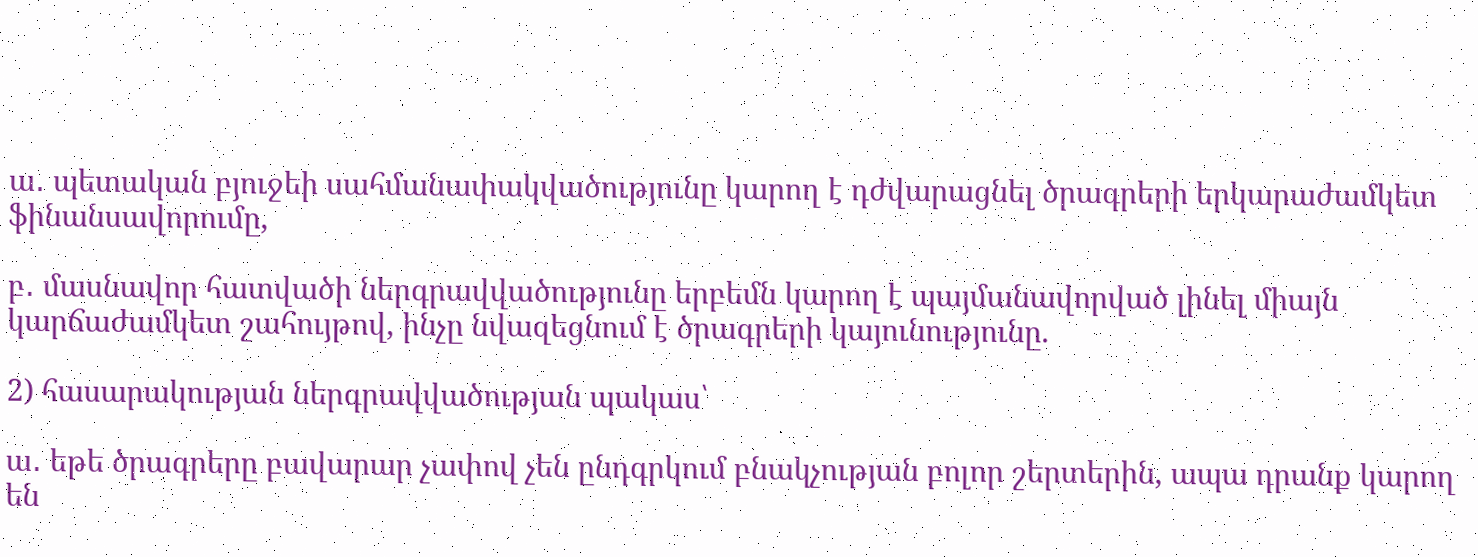ա․ պետական բյուջեի սահմանափակվածությունը կարող է դժվարացնել ծրագրերի երկարաժամկետ ֆինանսավորումը,

բ․ մասնավոր հատվածի ներգրավվածությունը երբեմն կարող է պայմանավորված լինել միայն կարճաժամկետ շահույթով, ինչը նվազեցնում է ծրագրերի կայունությունը.

2) հասարակության ներգրավվածության պակաս՝

ա․ եթե ծրագրերը բավարար չափով չեն ընդգրկում բնակչության բոլոր շերտերին, ապա դրանք կարող են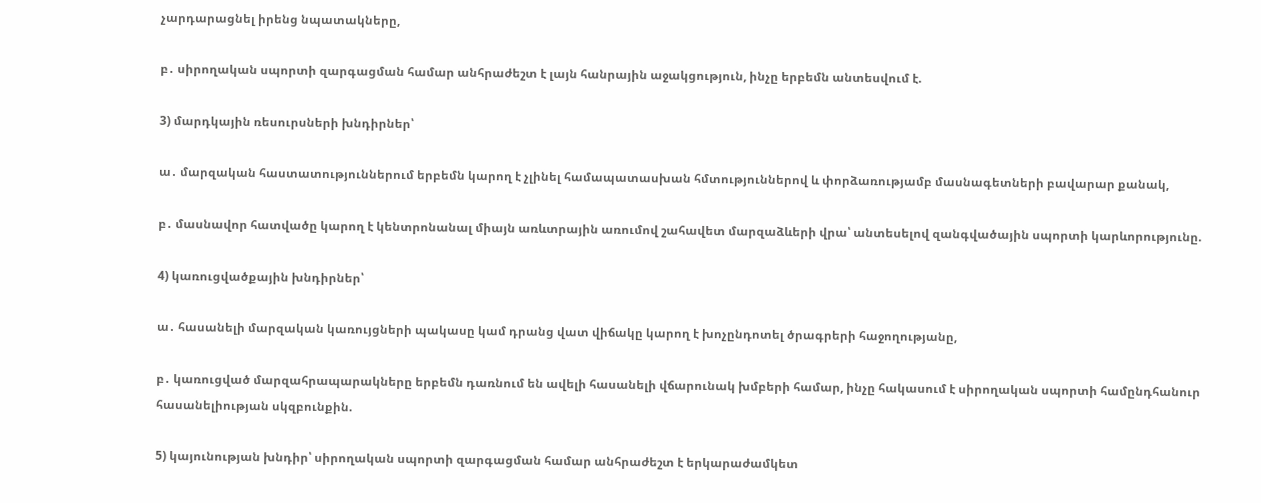չարդարացնել իրենց նպատակները,

բ․ սիրողական սպորտի զարգացման համար անհրաժեշտ է լայն հանրային աջակցություն, ինչը երբեմն անտեսվում է.

3) մարդկային ռեսուրսների խնդիրներ՝

ա․ մարզական հաստատություններում երբեմն կարող է չլինել համապատասխան հմտություններով և փորձառությամբ մասնագետների բավարար քանակ,

բ․ մասնավոր հատվածը կարող է կենտրոնանալ միայն առևտրային առումով շահավետ մարզաձևերի վրա՝ անտեսելով զանգվածային սպորտի կարևորությունը.

4) կառուցվածքային խնդիրներ՝

ա․ հասանելի մարզական կառույցների պակասը կամ դրանց վատ վիճակը կարող է խոչընդոտել ծրագրերի հաջողությանը,

բ․ կառուցված մարզահրապարակները երբեմն դառնում են ավելի հասանելի վճարունակ խմբերի համար, ինչը հակասում է սիրողական սպորտի համընդհանուր հասանելիության սկզբունքին.

5) կայունության խնդիր՝ սիրողական սպորտի զարգացման համար անհրաժեշտ է երկարաժամկետ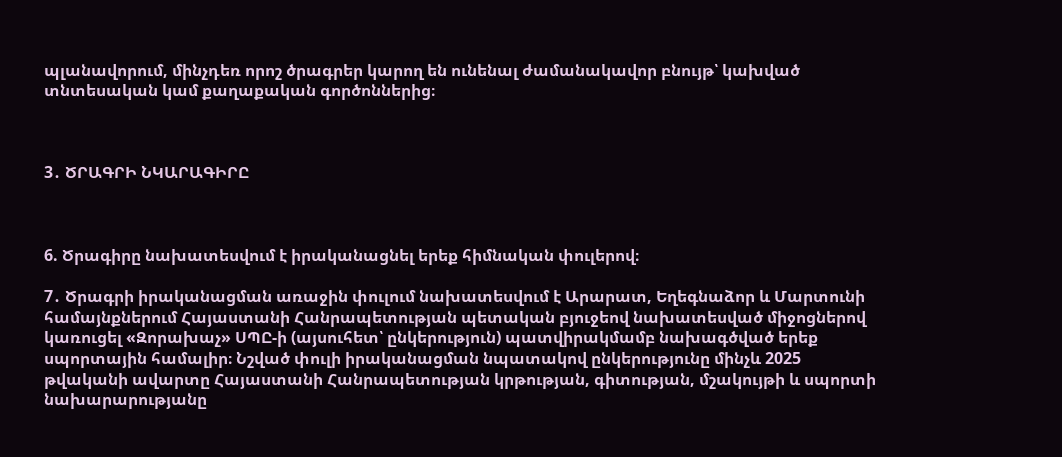պլանավորում, մինչդեռ որոշ ծրագրեր կարող են ունենալ ժամանակավոր բնույթ՝ կախված տնտեսական կամ քաղաքական գործոններից։



3․ ԾՐԱԳՐԻ ՆԿԱՐԱԳԻՐԸ



6. Ծրագիրը նախատեսվում է իրականացնել երեք հիմնական փուլերով։

7․ Ծրագրի իրականացման առաջին փուլում նախատեսվում է Արարատ, Եղեգնաձոր և Մարտունի համայնքներում Հայաստանի Հանրապետության պետական բյուջեով նախատեսված միջոցներով կառուցել «Զորախաչ» ՍՊԸ-ի (այսուհետ՝ ընկերություն) պատվիրակմամբ նախագծված երեք սպորտային համալիր։ Նշված փուլի իրականացման նպատակով ընկերությունը մինչև 2025 թվականի ավարտը Հայաստանի Հանրապետության կրթության, գիտության, մշակույթի և սպորտի նախարարությանը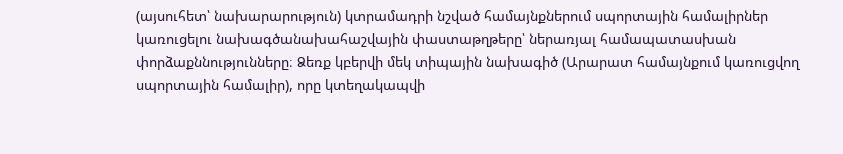(այսուհետ՝ նախարարություն) կտրամադրի նշված համայնքներում սպորտային համալիրներ կառուցելու նախագծանախահաշվային փաստաթղթերը՝ ներառյալ համապատասխան փորձաքննությունները։ Ձեռք կբերվի մեկ տիպային նախագիծ (Արարատ համայնքում կառուցվող սպորտային համալիր), որը կտեղակապվի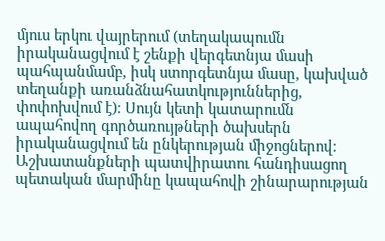մյուս երկու վայրերում (տեղակապումն իրականացվում է շենքի վերգետնյա մասի պահպանմամբ, իսկ ստորգետնյա մասը, կախված տեղանքի առանձնահատկություններից, փոփոխվում է)։ Սույն կետի կատարումն ապահովող գործառույթների ծախսերն իրականացվում են ընկերության միջոցներով։ Աշխատանքների պատվիրատու հանդիսացող պետական մարմինը կապահովի շինարարության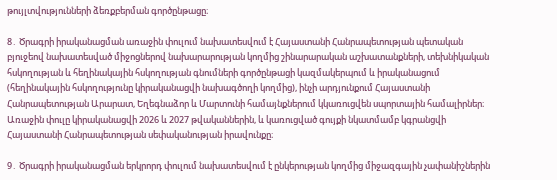թույլտվությունների ձեռքբերման գործընթացը։

8․ Ծրագրի իրականացման առաջին փուլում նախատեսվում է Հայաստանի Հանրապետության պետական բյուջեով նախատեսված միջոցներով նախարարության կողմից շինարարական աշխատանքների, տեխնիկական հսկողության և հեղինակային հսկողության գնումների գործընթացի կազմակերպում և իրականացում (հեղինակային հսկողությունը կիրականացվի նախագծողի կողմից), ինչի արդյունքում Հայաստանի Հանրապետության Արարատ, Եղեգնաձոր և Մարտունի համայնքներում կկառուցվեն սպորտային համալիրներ։ Առաջին փուլը կիրականացվի 2026 և 2027 թվականներին, և կառուցված գույքի նկատմամբ կգրանցվի Հայաստանի Հանրապետության սեփականության իրավունքը։

9․ Ծրագրի իրականացման երկրորդ փուլում նախատեսվում է ընկերության կողմից միջազգային չափանիշներին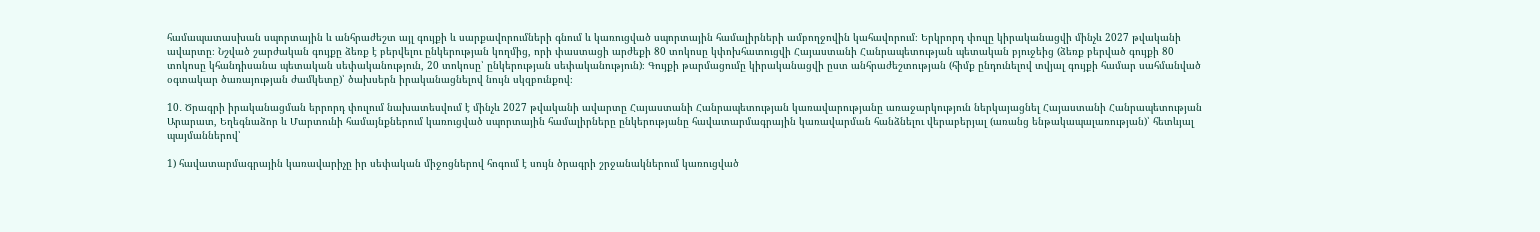համապատասխան սպորտային և անհրաժեշտ այլ գույքի և սարքավորումների գնում և կառուցված սպորտային համալիրների ամբողջովին կահավորում։ Երկրորդ փուլը կիրականացվի մինչև 2027 թվականի ավարտը։ Նշված շարժական գույքը ձեռք է բերվելու ընկերության կողմից, որի փաստացի արժեքի 80 տոկոսը կփոխհատուցվի Հայաստանի Հանրապետության պետական բյուջեից (ձեռք բերված գույքի 80 տոկոսը կհանդիսանա պետական սեփականություն, 20 տոկոսը՝ ընկերության սեփականություն)։ Գույքի թարմացումը կիրականացվի ըստ անհրաժեշտության (հիմք ընդունելով տվյալ գույքի համար սահմանված օգտակար ծառայության ժամկետը)՝ ծախսերն իրականացնելով նույն սկզբունքով։

10․ Ծրագրի իրականացման երրորդ փուլում նախատեսվում է մինչև 2027 թվականի ավարտը Հայաստանի Հանրապետության կառավարությանը առաջարկություն ներկայացնել Հայաստանի Հանրապետության Արարատ, Եղեգնաձոր և Մարտունի համայնքներում կառուցված սպորտային համալիրները ընկերությանը հավատարմագրային կառավարման հանձնելու վերաբերյալ (առանց ենթակապալառության)՝ հետևյալ պայմաններով՝

1) հավատարմագրային կառավարիչը իր սեփական միջոցներով հոգում է սույն ծրագրի շրջանակներում կառուցված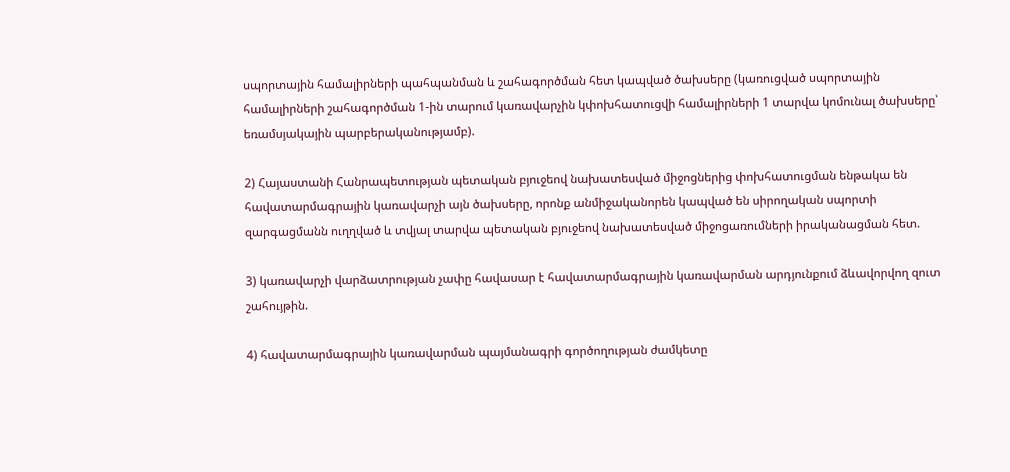սպորտային համալիրների պահպանման և շահագործման հետ կապված ծախսերը (կառուցված սպորտային համալիրների շահագործման 1-ին տարում կառավարչին կփոխհատուցվի համալիրների 1 տարվա կոմունալ ծախսերը՝ եռամսյակային պարբերականությամբ).

2) Հայաստանի Հանրապետության պետական բյուջեով նախատեսված միջոցներից փոխհատուցման ենթակա են հավատարմագրային կառավարչի այն ծախսերը, որոնք անմիջականորեն կապված են սիրողական սպորտի զարգացմանն ուղղված և տվյալ տարվա պետական բյուջեով նախատեսված միջոցառումների իրականացման հետ.

3) կառավարչի վարձատրության չափը հավասար է հավատարմագրային կառավարման արդյունքում ձևավորվող զուտ շահույթին.

4) հավատարմագրային կառավարման պայմանագրի գործողության ժամկետը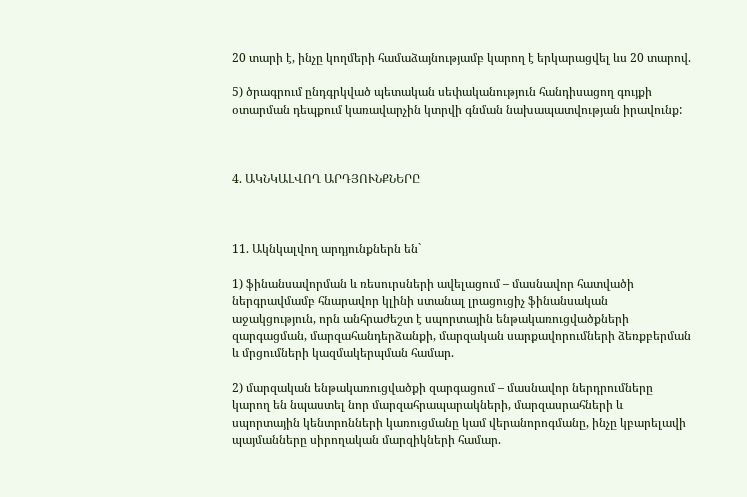20 տարի է, ինչը կողմերի համաձայնությամբ կարող է երկարացվել ևս 20 տարով.

5) ծրագրում ընդգրկված պետական սեփականություն հանդիսացող գույքի օտարման դեպքում կառավարչին կտրվի գնման նախապատվության իրավունք:



4. ԱԿՆԿԱԼՎՈՂ ԱՐԴՅՈՒՆՔՆԵՐԸ



11. Ակնկալվող արդյունքներն են`

1) ֆինանսավորման և ռեսուրսների ավելացում – մասնավոր հատվածի ներգրավմամբ հնարավոր կլինի ստանալ լրացուցիչ ֆինանսական աջակցություն, որն անհրաժեշտ է սպորտային ենթակառուցվածքների զարգացման, մարզահանդերձանքի, մարզական սարքավորումների ձեռքբերման և մրցումների կազմակերպման համար.

2) մարզական ենթակառուցվածքի զարգացում – մասնավոր ներդրումները կարող են նպաստել նոր մարզահրապարակների, մարզասրահների և սպորտային կենտրոնների կառուցմանը կամ վերանորոգմանը, ինչը կբարելավի պայմանները սիրողական մարզիկների համար.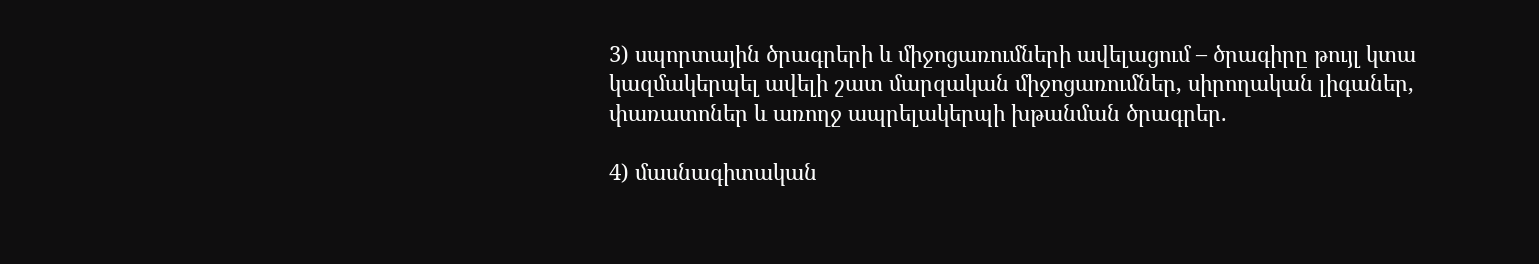3) սպորտային ծրագրերի և միջոցառումների ավելացում – ծրագիրը թույլ կտա կազմակերպել ավելի շատ մարզական միջոցառումներ, սիրողական լիգաներ, փառատոներ և առողջ ապրելակերպի խթանման ծրագրեր.

4) մասնագիտական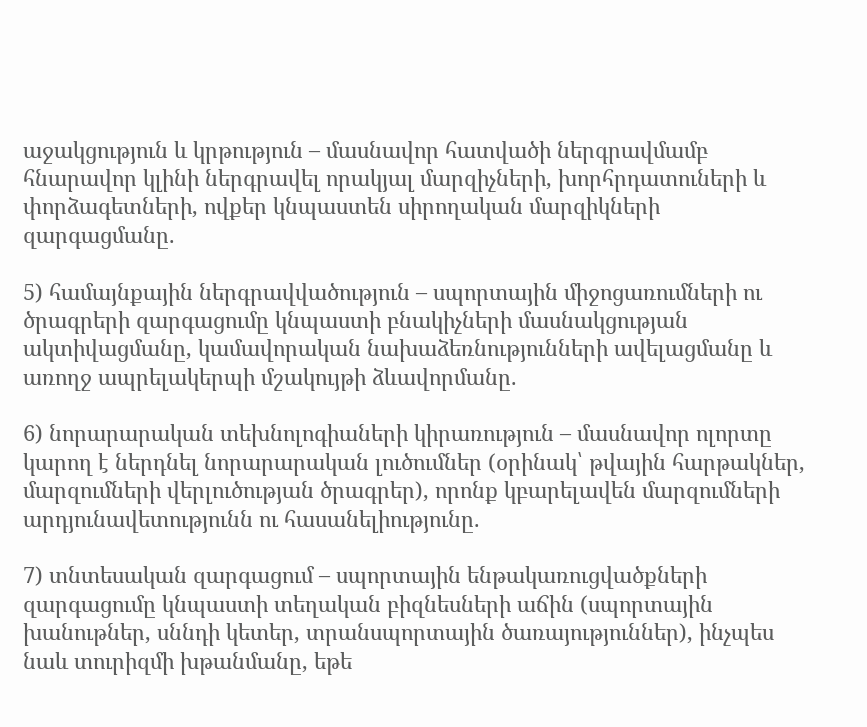աջակցություն և կրթություն – մասնավոր հատվածի ներգրավմամբ հնարավոր կլինի ներգրավել որակյալ մարզիչների, խորհրդատուների և փորձագետների, ովքեր կնպաստեն սիրողական մարզիկների զարգացմանը.

5) համայնքային ներգրավվածություն – սպորտային միջոցառումների ու ծրագրերի զարգացումը կնպաստի բնակիչների մասնակցության ակտիվացմանը, կամավորական նախաձեռնությունների ավելացմանը և առողջ ապրելակերպի մշակույթի ձևավորմանը.

6) նորարարական տեխնոլոգիաների կիրառություն – մասնավոր ոլորտը կարող է ներդնել նորարարական լուծումներ (օրինակ՝ թվային հարթակներ, մարզումների վերլուծության ծրագրեր), որոնք կբարելավեն մարզումների արդյունավետությունն ու հասանելիությունը.

7) տնտեսական զարգացում – սպորտային ենթակառուցվածքների զարգացումը կնպաստի տեղական բիզնեսների աճին (սպորտային խանութներ, սննդի կետեր, տրանսպորտային ծառայություններ), ինչպես նաև տուրիզմի խթանմանը, եթե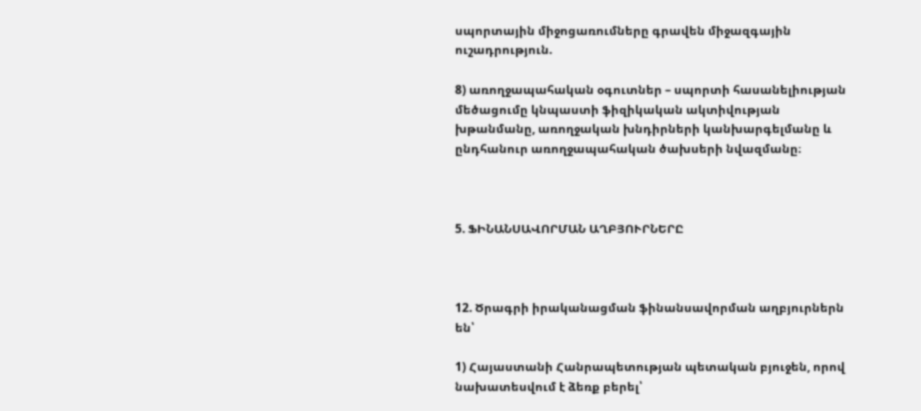սպորտային միջոցառումները գրավեն միջազգային ուշադրություն.

8) առողջապահական օգուտներ – սպորտի հասանելիության մեծացումը կնպաստի ֆիզիկական ակտիվության խթանմանը, առողջական խնդիրների կանխարգելմանը և ընդհանուր առողջապահական ծախսերի նվազմանը։



5. ՖԻՆԱՆՍԱՎՈՐՄԱՆ ԱՂԲՅՈՒՐՆԵՐԸ



12. Ծրագրի իրականացման ֆինանսավորման աղբյուրներն են՝

1) Հայաստանի Հանրապետության պետական բյուջեն, որով նախատեսվում է ձեռք բերել՝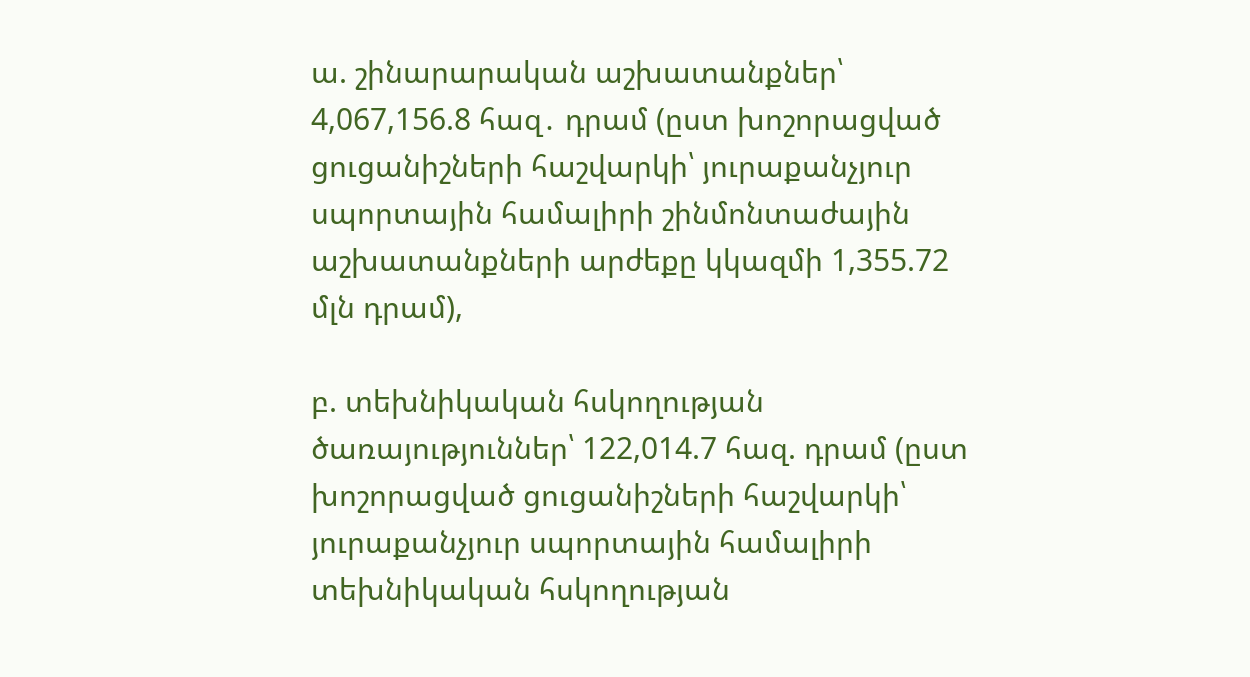ա. շինարարական աշխատանքներ՝ 4,067,156.8 հազ․ դրամ (ըստ խոշորացված ցուցանիշների հաշվարկի՝ յուրաքանչյուր սպորտային համալիրի շինմոնտաժային աշխատանքների արժեքը կկազմի 1,355.72 մլն դրամ),

բ. տեխնիկական հսկողության ծառայություններ՝ 122,014.7 հազ. դրամ (ըստ խոշորացված ցուցանիշների հաշվարկի՝ յուրաքանչյուր սպորտային համալիրի տեխնիկական հսկողության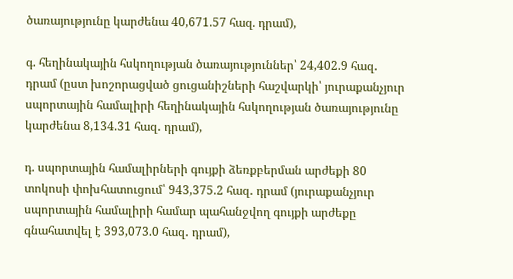ծառայությունը կարժենա 40,671.57 հազ. դրամ),

գ. հեղինակային հսկողության ծառայություններ՝ 24,402.9 հազ․ դրամ (ըստ խոշորացված ցուցանիշների հաշվարկի՝ յուրաքանչյուր սպորտային համալիրի հեղինակային հսկողության ծառայությունը կարժենա 8,134.31 հազ․ դրամ),

դ. սպորտային համալիրների գույքի ձեռքբերման արժեքի 80 տոկոսի փոխհատուցում՝ 943,375.2 հազ․ դրամ (յուրաքանչյուր սպորտային համալիրի համար պահանջվող գույքի արժեքը գնահատվել է 393,073.0 հազ․ դրամ),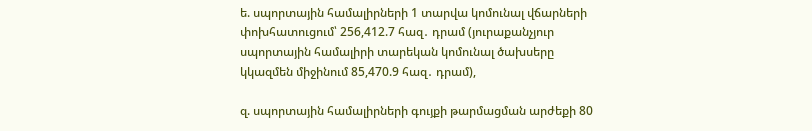ե. սպորտային համալիրների 1 տարվա կոմունալ վճարների փոխհատուցում՝ 256,412.7 հազ․ դրամ (յուրաքանչյուր սպորտային համալիրի տարեկան կոմունալ ծախսերը կկազմեն միջինում 85,470.9 հազ․ դրամ),

զ. սպորտային համալիրների գույքի թարմացման արժեքի 80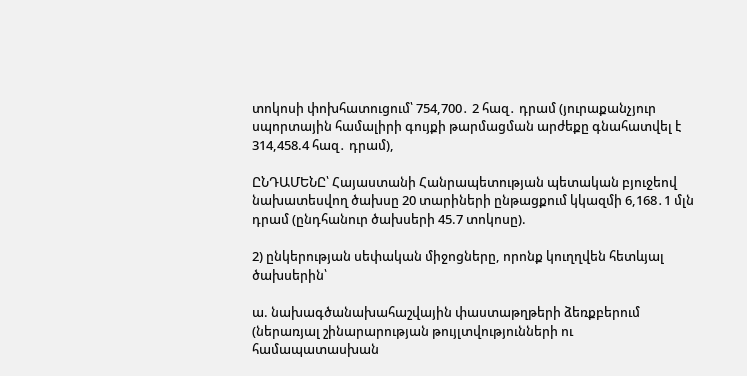տոկոսի փոխհատուցում՝ 754,700․ 2 հազ․ դրամ (յուրաքանչյուր սպորտային համալիրի գույքի թարմացման արժեքը գնահատվել է 314,458.4 հազ․ դրամ),

ԸՆԴԱՄԵՆԸ՝ Հայաստանի Հանրապետության պետական բյուջեով նախատեսվող ծախսը 20 տարիների ընթացքում կկազմի 6,168․1 մլն դրամ (ընդհանուր ծախսերի 45.7 տոկոսը).

2) ընկերության սեփական միջոցները, որոնք կուղղվեն հետևյալ ծախսերին՝

ա. նախագծանախահաշվային փաստաթղթերի ձեռքբերում (ներառյալ շինարարության թույլտվությունների ու համապատասխան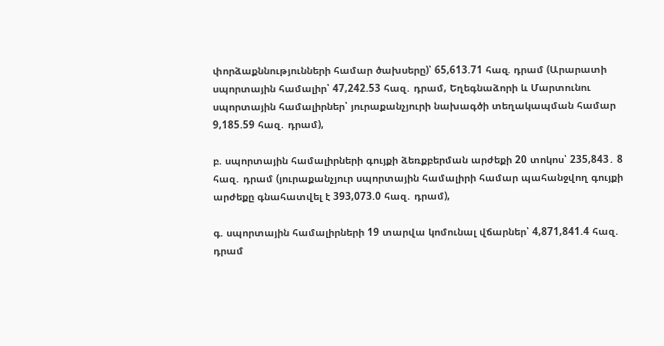փորձաքննությունների համար ծախսերը)՝ 65,613.71 հազ. դրամ (Արարատի սպորտային համալիր՝ 47,242.53 հազ․ դրամ, Եղեգնաձորի և Մարտունու սպորտային համալիրներ՝ յուրաքանչյուրի նախագծի տեղակապման համար 9,185.59 հազ․ դրամ),

բ. սպորտային համալիրների գույքի ձեռքբերման արժեքի 20 տոկոս՝ 235,843․ 8 հազ․ դրամ (յուրաքանչյուր սպորտային համալիրի համար պահանջվող գույքի արժեքը գնահատվել է 393,073.0 հազ․ դրամ),

գ. սպորտային համալիրների 19 տարվա կոմունալ վճարներ՝ 4,871,841.4 հազ․ դրամ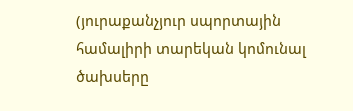(յուրաքանչյուր սպորտային համալիրի տարեկան կոմունալ ծախսերը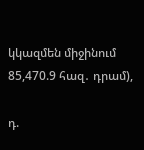կկազմեն միջինում 85,470.9 հազ․ դրամ),

դ.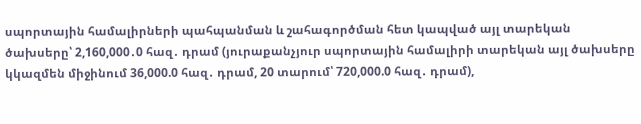սպորտային համալիրների պահպանման և շահագործման հետ կապված այլ տարեկան ծախսերը՝ 2,160,000․0 հազ․ դրամ (յուրաքանչյուր սպորտային համալիրի տարեկան այլ ծախսերը կկազմեն միջինում 36,000.0 հազ․ դրամ, 20 տարում՝ 720,000.0 հազ․ դրամ),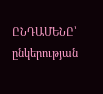ԸՆԴԱՄԵՆԸ՝ ընկերության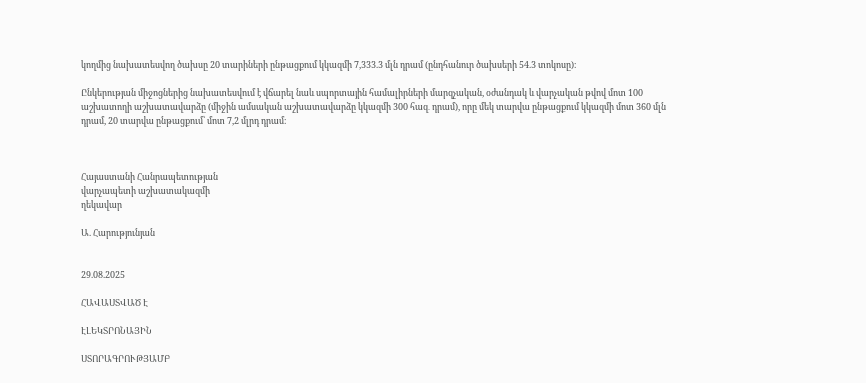կողմից նախատեսվող ծախսը 20 տարիների ընթացքում կկազմի 7,333.3 մլն դրամ (ընդհանուր ծախսերի 54.3 տոկոսը)։

Ընկերության միջոցներից նախատեսվում է վճարել նաև սպորտային համալիրների մարզչական, օժանդակ և վարչական թվով մոտ 100 աշխատողի աշխատավարձը (միջին ամսական աշխատավարձը կկազմի 300 հազ․ դրամ), որը մեկ տարվա ընթացքում կկազմի մոտ 360 մլն դրամ, 20 տարվա ընթացքում՝ մոտ 7,2 մլրդ դրամ։



Հայաստանի Հանրապետության
վարչապետի աշխատակազմի
ղեկավար

Ա. Հարությունյան


29.08.2025

ՀԱՎԱՍՏՎԱԾ Է

ԷԼԵԿՏՐՈՆԱՅԻՆ

ՍՏՈՐԱԳՐՈՒԹՅԱՄԲ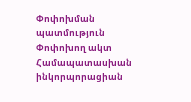Փոփոխման պատմություն
Փոփոխող ակտ Համապատասխան ինկորպորացիան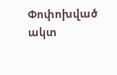Փոփոխված ակտ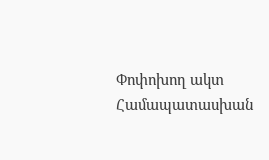Փոփոխող ակտ Համապատասխան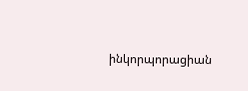ինկորպորացիան